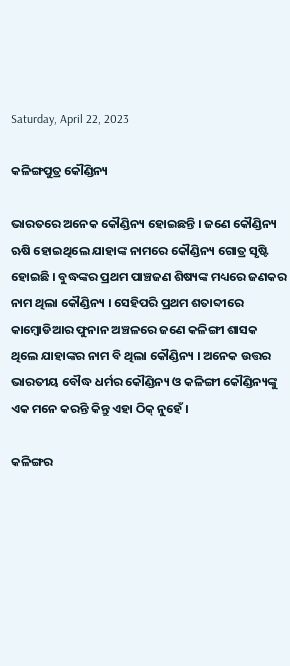Saturday, April 22, 2023

କଳିଙ୍ଗପୁତ୍ର କୌଣ୍ଡିନ୍ୟ

ଭାରତରେ ଅନେକ କୌଣ୍ଡିନ୍ୟ ହୋଇଛନ୍ତି । ଜଣେ କୌଣ୍ଡିନ୍ୟ ଋଷି ହୋଇଥିଲେ ଯାହାଙ୍କ ନାମରେ କୌଣ୍ଡିନ୍ୟ ଗୋତ୍ର ସୃଷ୍ଟି ହୋଇଛି । ବୁଦ୍ଧଙ୍କର ପ୍ରଥମ ପାଞ୍ଚଜଣ ଶିଷ୍ୟଙ୍କ ମଧ୍ୟରେ ଜଣକର ନାମ ଥିଲା କୌଣ୍ଡିନ୍ୟ । ସେହିପରି ପ୍ରଥମ ଶତାବ୍ଦୀରେ କାମ୍ବୋଡିଆର ଫୁନାନ ଅଞ୍ଚଳରେ ଜଣେ କଳିଙ୍ଗୀ ଶାସକ ଥିଲେ ଯାହାଙ୍କର ନାମ ବି ଥିଲା କୌଣ୍ଡିନ୍ୟ । ଅନେକ ଉତ୍ତର ଭାରତୀୟ ବୌଦ୍ଧ ଧର୍ମର କୌଣ୍ଡିନ୍ୟ ଓ କଳିଙ୍ଗୀ କୌଣ୍ଡିନ୍ୟଙ୍କୁ ଏକ ମନେ କରନ୍ତି କିନ୍ତୁ ଏହା ଠିକ୍ ନୁହେଁ ।

କଳିଙ୍ଗର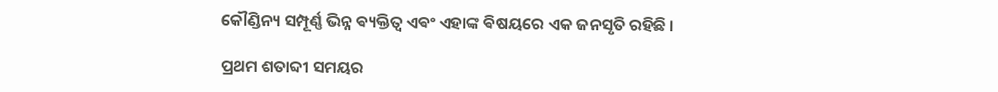କୌଣ୍ଡିନ୍ୟ ସମ୍ପୂର୍ଣ୍ଣ ଭିନ୍ନ ଵ୍ୟକ୍ତିତ୍ବ ଏଵଂ ଏହାଙ୍କ ଵିଷୟରେ ଏକ ଜନସୃତି ରହିଛି ।

ପ୍ରଥମ ଶତାବ୍ଦୀ ସମୟର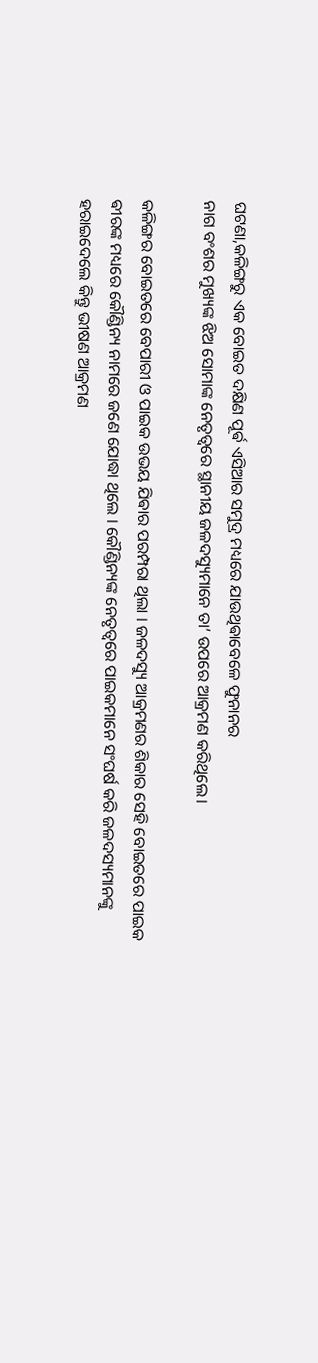ଘଟଣା,କଳିଙ୍ଗରୁ ଏକ ବୋଇତ ଦକ୍ଷିଣ ପୂର୍ଵ ଏସିଆର ସମୁଦ୍ର ମଧ୍ୟରେ ଯାଉଥିଵାବେଳେ ଫୁନାନର
ନାଗ ବଂଶର ମୁଖ୍ୟଙ୍କ ଝିଅ ସୋମାଙ୍କ ନେତୃତ୍ୱରେ ସ୍ଥାନୀୟ ଜଳଦସ୍ୟୁମାନେ ତା’ ଉପରେ ଆକ୍ରମଣ କରିଥିଲେ।

କଳିଙ୍ଗର ବୋଇତରେ ବେପାରୀ ଓ ପାଇକ ଉଭୟ ଯିଵାର ପରମ୍ପରା ଥିଲା । ଜଳଦସ୍ୟୁ ଆକ୍ରମଣର ଶିକାର ସେହି ବୋଇତରେ ପାଇକ ଵୀରଙ୍କ ମଧ୍ୟରେ କୌଣ୍ଡିନ୍ୟ ନାମରେ ଜଣେ ଯୋଦ୍ଧା ଥିଲେ । କୌଣ୍ଡିନ୍ୟଙ୍କ ନେତୃତ୍ୱରେ ପାଇକମାନେ ସଂଘର୍ଷ କରି ଜଳଦସ୍ୟମାନଙ୍କୁ ହରାଇଦେଲେ କିନ୍ତୁ ଭୀଷଣ ଆକ୍ରମଣ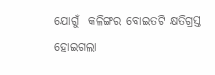ଯୋଗୁଁ  କଳିଙ୍ଗର ବୋଇତଟି କ୍ଷତିଗ୍ରସ୍ତ ହୋଇଗଲା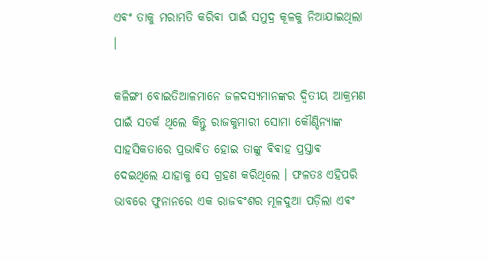ଏଵଂ ତାକୁ ମରାମତି କରିଵା ପାଇଁ ସମୁଦ୍ର କୂଳକୁ ନିଆଯାଇଥିଲା ।

କଳିଙ୍ଗୀ ବୋଇତିଆଳମାନେ ଜଳଦସ୍ୟମାନଙ୍କର ଦ୍ୱିତୀୟ ଆକ୍ରମଣ ପାଇଁ ସତର୍କ ଥିଲେ କିନ୍ତୁ ରାଜକୁମାରୀ ସୋମା କୌଣ୍ଡିନ୍ୟାଙ୍କ ସାହସିକତାରେ ପ୍ରଭାଵିତ ହୋଇ ତାଙ୍କୁ ଵିଵାହ ପ୍ରସ୍ତାଵ ଦେଇଥିଲେ ଯାହାକୁ ସେ ଗ୍ରହଣ କରିଥିଲେ । ଫଳତଃ ଏହିପରି ଭାବରେ ଫୁନାନରେ ଏକ ରାଜବଂଶର ମୂଳଦୁଆ ପଡ଼ିଲା ଏଵଂ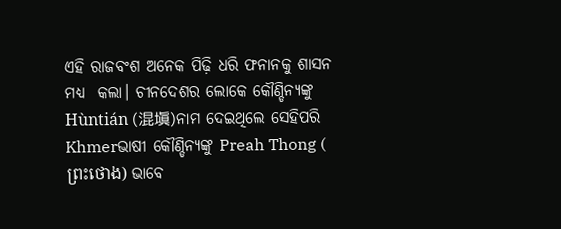ଏହି ରାଜବଂଶ ଅନେକ ପିଢ଼ି ଧରି ଫନାନକୁ ଶାସନ ମଧ୍ୟ  କଲା। ଚୀନଦେଶର ଲୋକେ କୌଣ୍ଡିନ୍ୟଙ୍କୁ Hùntián (混塡)ନାମ ଦେଇଥିଲେ ସେହିପରି Khmerଭାଷୀ କୌଣ୍ଡିନ୍ୟଙ୍କୁ Preah Thong ( ព្រះថោង) ଭାବେ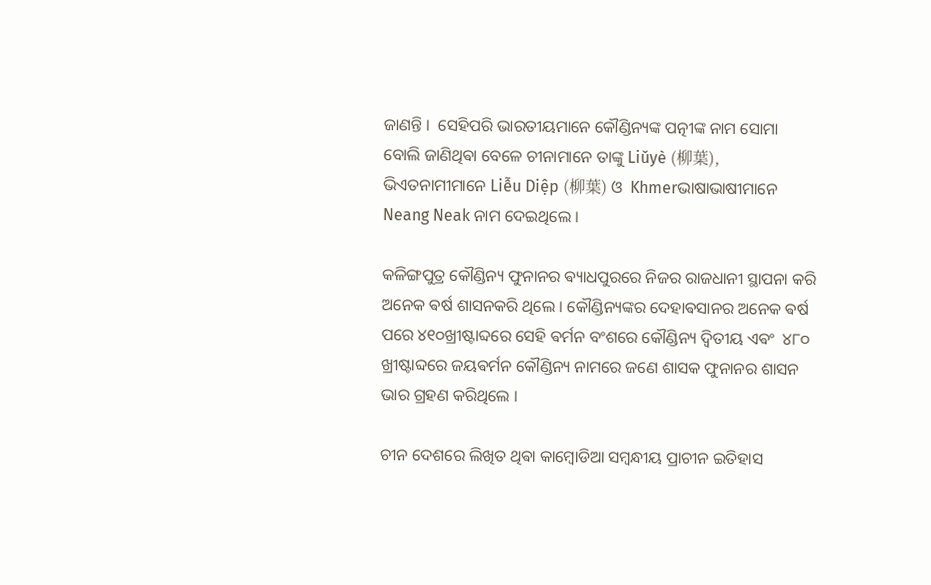ଜାଣନ୍ତି ।  ସେହିପରି ଭାରତୀୟମାନେ କୌଣ୍ଡିନ୍ୟଙ୍କ ପତ୍ନୀଙ୍କ ନାମ ସୋମା  ବୋଲି ଜାଣିଥିଵା ବେଳେ ଚୀନାମାନେ ତାଙ୍କୁ Liǔyè (柳葉), ଭିଏତନାମୀମାନେ Liễu Diệp (柳葉) ଓ  Khmerଭାଷାଭାଷୀମାନେ Neang Neak ନାମ ଦେଇଥିଲେ ।

କଳିଙ୍ଗପୁତ୍ର କୌଣ୍ଡିନ୍ୟ ଫୁନାନର ଵ୍ୟାଧପୁରରେ ନିଜର ରାଜଧାନୀ ସ୍ଥାପନା କରି ଅନେକ ଵର୍ଷ ଶାସନକରି ଥିଲେ । କୌଣ୍ଡିନ୍ୟଙ୍କର ଦେହାଵସାନର ଅନେକ ଵର୍ଷ ପରେ ୪୧୦ଖ୍ରୀଷ୍ଟାବ୍ଦରେ ସେହି ଵର୍ମନ ବଂଶରେ କୌଣ୍ଡିନ୍ୟ ଦ୍ବିତୀୟ ଏଵଂ  ୪୮୦ ଖ୍ରୀଷ୍ଟାବ୍ଦରେ ଜୟଵର୍ମନ କୌଣ୍ଡିନ୍ୟ ନାମରେ ଜଣେ ଶାସକ ଫୁନାନର ଶାସନ ଭାର ଗ୍ରହଣ କରିଥିଲେ ।

ଚୀନ ଦେଶରେ ଲିଖିତ ଥିଵା କାମ୍ବୋଡିଆ ସମ୍ବନ୍ଧୀୟ ପ୍ରାଚୀନ ଇତିହାସ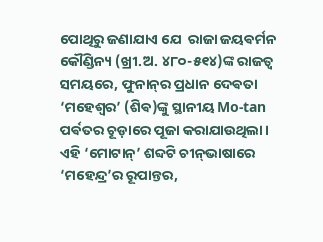ପୋଥିରୁ ଜଣାଯାଏ ଯେ  ରାଜା ଜୟଵର୍ମନ କୌଣ୍ଡିନ୍ୟ (ଖ୍ରୀ.ଅ. ୪୮୦-୫୧୪)ଙ୍କ ରାଜତ୍ୱ ସମୟରେ, ଫୁନାନ୍‌ର ପ୍ରଧାନ ଦେଵତା ‘ମହେଶ୍ୱର’ (ଶିଵ)ଙ୍କୁ ସ୍ଥାନୀୟ Mo-tan ପର୍ଵତର ଚୂଡ଼ାରେ ପୂଜା କରାଯାଉଥିଲା। ଏହି ‘ମୋଟାନ୍’ ଶବ୍ଦଟି ଚୀନ୍‌ଭାଷାରେ ‘ମହେନ୍ଦ୍ର’ର ରୂପାନ୍ତର,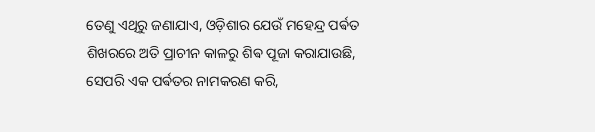ତେଣୁ ଏଥିରୁ ଜଣାଯାଏ, ଓଡ଼ିଶାର ଯେଉଁ ମହେନ୍ଦ୍ର ପର୍ଵତ ଶିଖରରେ ଅତି ପ୍ରାଚୀନ କାଳରୁ ଶିଵ ପୂଜା କରାଯାଉଛି, ସେପରି ଏକ ପର୍ଵତର ନାମକରଣ କରି,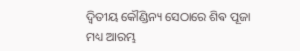ଦ୍ୱିତୀୟ କୌଣ୍ଡିନ୍ୟ ସେଠାରେ ଶିଵ ପୂଜା ମଧ୍ୟ ଆରମ୍ଭ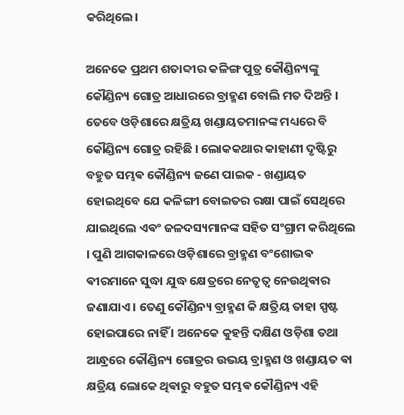କରିଥିଲେ।

ଅନେକେ ପ୍ରଥମ ଶତାବ୍ଦୀର କଳିଙ୍ଗ ପୁତ୍ର କୌଣ୍ଡିନ୍ୟଙ୍କୁ କୌଣ୍ଡିନ୍ୟ ଗୋତ୍ର ଆଧାରରେ ବ୍ରାହ୍ମଣ ବୋଲି ମତ ଦିଅନ୍ତି । ତେବେ ଓଡ଼ିଶାରେ କ୍ଷତ୍ରିୟ ଖଣ୍ଡାୟତମାନଙ୍କ ମଧ୍ୟରେ ବି କୌଣ୍ଡିନ୍ୟ ଗୋତ୍ର ରହିଛି । ଲୋକକଥାର କାହାଣୀ ଦୃଷ୍ଟିରୁ ବହୁତ ସମ୍ଭଵ କୌଣ୍ଡିନ୍ୟ ଜଣେ ପାଇକ - ଖଣ୍ଡାୟତ ହୋଇଥିବେ ଯେ କଳିଙ୍ଗୀ ବୋଇତର ରକ୍ଷା ପାଇଁ ସେଥିରେ ଯାଇଥିଲେ ଏଵଂ ଜଳଦସ୍ୟମାନଙ୍କ ସହିତ ସଂଗ୍ରାମ କରିଥିଲେ । ପୁଣି ଆଗକାଳରେ ଓଡ଼ିଶାରେ ବ୍ରାହ୍ମଣ ବଂଶୋଦ୍ଭଵ ଵୀରମାନେ ସୁଦ୍ଧା ଯୁଦ୍ଧ କ୍ଷେତ୍ରରେ ନେତୃତ୍ୱ ନେଉଥିଵାର ଜଣାଯାଏ । ତେଣୁ କୌଣ୍ଡିନ୍ୟ ବ୍ରାହ୍ମଣ କି କ୍ଷତ୍ରିୟ ତାହା ସ୍ପଷ୍ଟ ହୋଇପାରେ ନାହିଁ । ଅନେକେ କୁହନ୍ତି ଦକ୍ଷିଣ ଓଡ଼ିଶା ତଥା ଆନ୍ଧ୍ରରେ କୌଣ୍ଡିନ୍ୟ ଗୋତ୍ରର ଉଭୟ ବ୍ରାହ୍ମଣ ଓ ଖଣ୍ଡାୟତ ଵା କ୍ଷତ୍ରିୟ ଲୋକେ ଥିଵାରୁ ବହୁତ ସମ୍ଭଵ କୌଣ୍ଡିନ୍ୟ ଏହି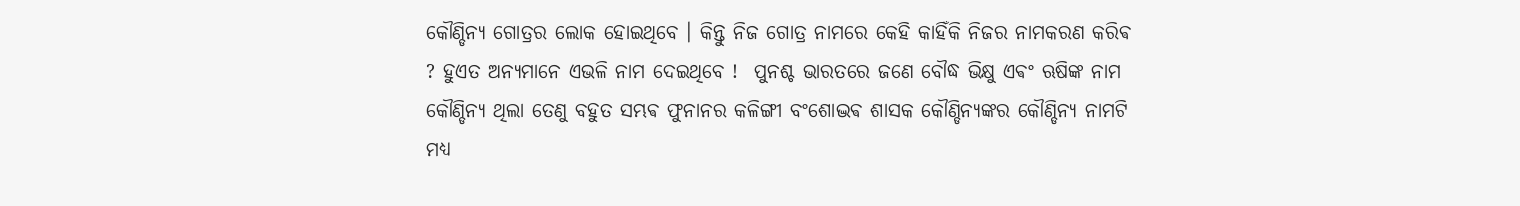କୌଣ୍ଡିନ୍ୟ ଗୋତ୍ରର ଲୋକ ହୋଇଥିବେ ।‌ କିନ୍ତୁ ନିଜ ଗୋତ୍ର ନାମରେ କେହି କାହିଁକି ନିଜର ନାମକରଣ କରିଵ ? ହୁଏତ ଅନ୍ୟମାନେ ଏଭଳି ନାମ ଦେଇଥିବେ !  ପୁନଶ୍ଚ ଭାରତରେ ଜଣେ ବୌଦ୍ଧ ଭିକ୍ଷୁ ଏଵଂ ଋଷିଙ୍କ ନାମ କୌଣ୍ଡିନ୍ୟ ଥିଲା ତେଣୁ ବହୁତ ସମ୍ଭଵ ଫୁନାନର କଳିଙ୍ଗୀ ବଂଶୋଦ୍ଭଵ ଶାସକ କୌଣ୍ଡିନ୍ୟଙ୍କର କୌଣ୍ଡିନ୍ୟ ନାମଟି ମଧ୍ୟ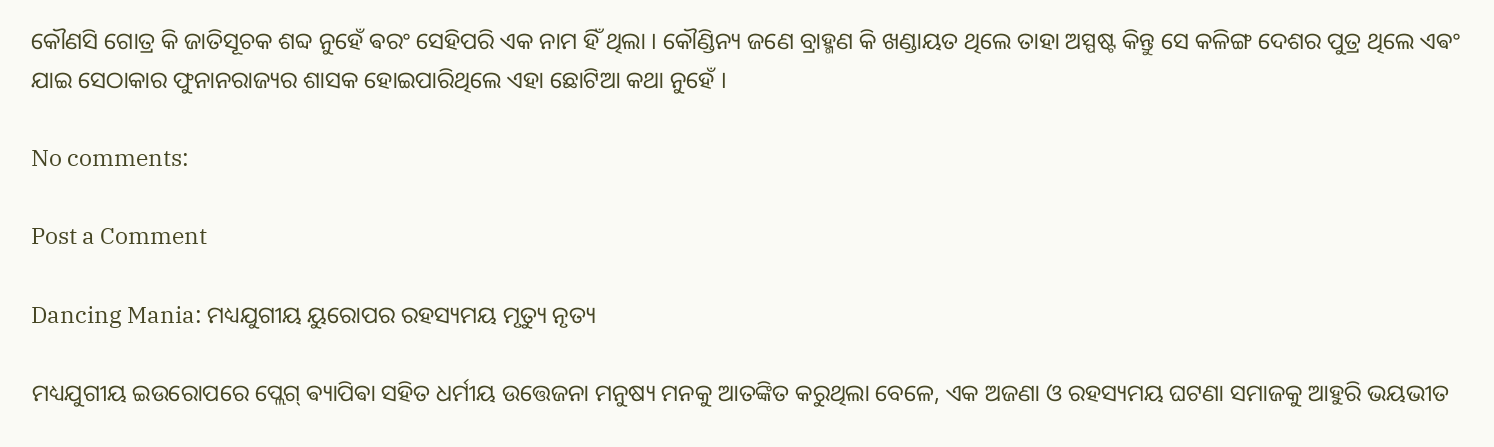କୌଣସି ଗୋତ୍ର କି ଜାତିସୂଚକ ଶବ୍ଦ ନୁହେଁ ଵରଂ ସେହିପରି ଏକ ନାମ ହିଁ ଥିଲା । କୌଣ୍ଡିନ୍ୟ ଜଣେ ବ୍ରାହ୍ମଣ କି ଖଣ୍ଡାୟତ ଥିଲେ ତାହା ଅସ୍ପଷ୍ଟ କିନ୍ତୁ ସେ କଳିଙ୍ଗ ଦେଶର ପୁତ୍ର ଥିଲେ ଏଵଂ ଯାଇ ସେଠାକାର ଫୁନାନରାଜ୍ୟର ଶାସକ ହୋଇପାରିଥିଲେ ଏହା ଛୋଟିଆ କଥା ନୁହେଁ ।

No comments:

Post a Comment

Dancing Mania: ମଧ୍ୟଯୁଗୀୟ ୟୁରୋପର ରହସ୍ୟମୟ ମୃତ୍ୟୁ ନୃତ୍ୟ

ମଧ୍ୟଯୁଗୀୟ ଇଉରୋପରେ ପ୍ଲେଗ୍‌ ଵ୍ୟାପିଵା ସହିତ ଧର୍ମୀୟ ଉତ୍ତେଜନା ମନୁଷ୍ୟ ମନକୁ ଆତଙ୍କିତ କରୁଥିଲା ବେଳେ, ଏକ ଅଜଣା ଓ ରହସ୍ୟମୟ ଘଟଣା ସମାଜକୁ ଆହୁରି ଭୟଭୀତ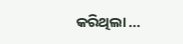କରିଥିଲା ...